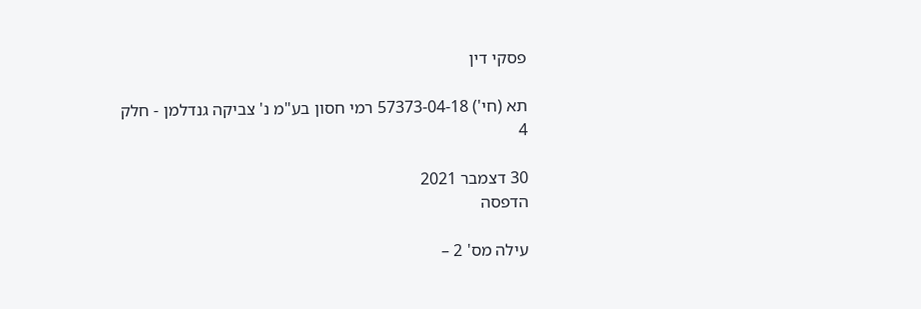פסקי דין

תא (חי') 57373-04-18 רמי חסון בע"מ נ' צביקה גנדלמן - חלק 4

30 דצמבר 2021
הדפסה

עילה מס' 2 –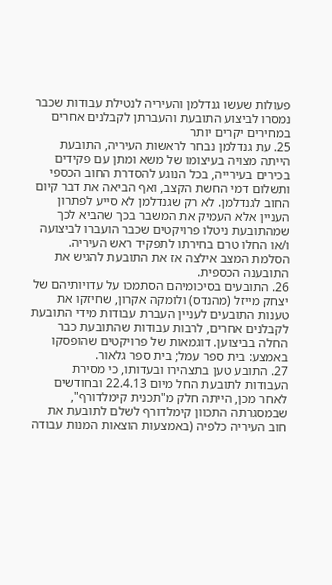פעולות שעשו גנדלמן והעיריה לנטילת עבודות שכבר נמסרו לביצוע התובעת והעברתן לקבלנים אחרים במחירים יקרים יותר
25. עת גנדלמן נבחר לראשות העיריה, התובעת הייתה מצויה בעיצומו של משא ומתן עם פקידים בכירים בעירייה, בכל הנוגע להסדרת החוב הכספי ותשלום דמי החשת הקצב, ואף הביאה את דבר קיום החוב לגנדלמן. לא רק שגנדלמן לא סייע לפתרון העניין אלא העמיק את המשבר בכך שהביא לכך שמהתובעת ניטלו פרויקטים שכבר הועברו לביצועה ו/או החלו טרם בחירתו לתפקיד ראש העיריה. הסלמת המצב אילצה אז את התובעת להגיש את התובענה הכספית.
26. התובעים בסיכומיהם הסתמכו על עדויותיהם של יצחק מייזל (מהנדס) ולומקה אקרון, שחיזקו את טענות התובעים לעניין העברת עבודות מידי התובעת לקבלנים אחרים, לרבות עבודות שהתובעת כבר החלה בביצוען. דוגמאות של פרויקטים שהופסקו באמצע: בית ספר עמל; בית ספר גלאור.
27. התובע טען בתצהירו ובעדותו, כי מסירת העבודות לתובעת החל מיום 22.4.13 ובחודשים לאחר מכן, הייתה חלק מ"תכנית קימלדורף", שבמסגרתה התכוון קימלדורף לשלם לתובעת את חוב העיריה כלפיה (באמצעות הוצאות המנות עבודה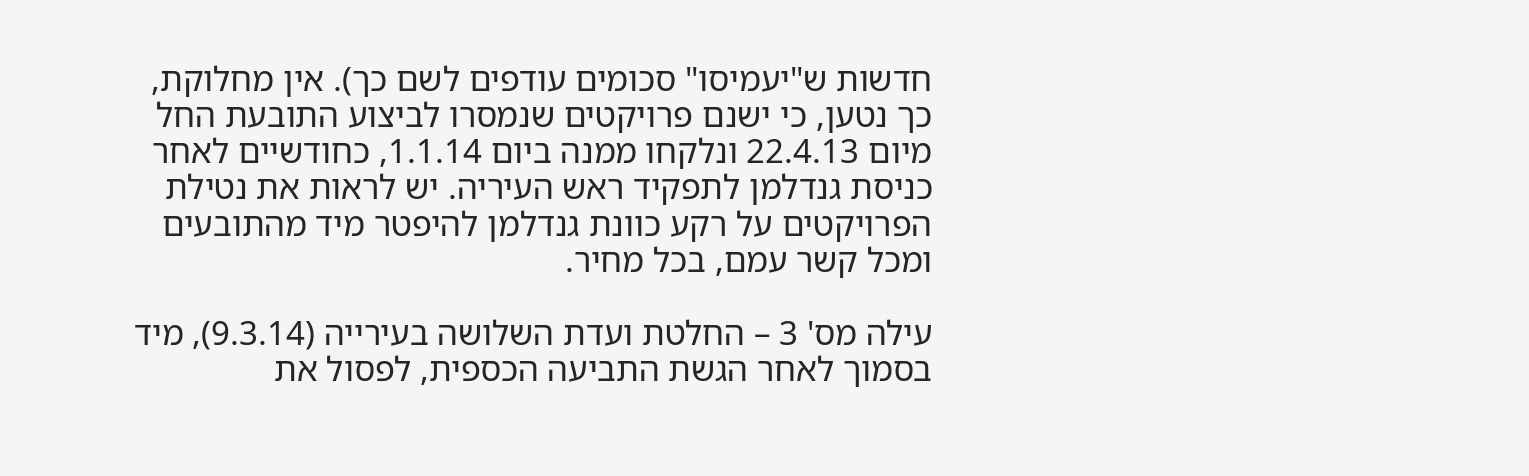חדשות ש"יעמיסו" סכומים עודפים לשם כך). אין מחלוקת, כך נטען, כי ישנם פרויקטים שנמסרו לביצוע התובעת החל מיום 22.4.13 ונלקחו ממנה ביום 1.1.14, כחודשיים לאחר כניסת גנדלמן לתפקיד ראש העיריה. יש לראות את נטילת הפרויקטים על רקע כוונת גנדלמן להיפטר מיד מהתובעים ומכל קשר עמם, בכל מחיר.

עילה מס' 3 – החלטת ועדת השלושה בעירייה (9.3.14), מיד בסמוך לאחר הגשת התביעה הכספית, לפסול את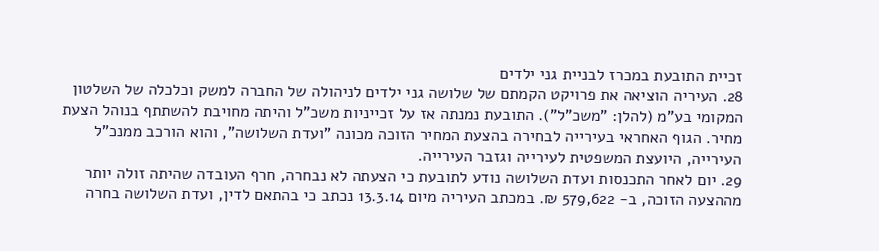זכיית התובעת במכרז לבניית גני ילדים
28. העיריה הוציאה את פרויקט הקמתם של שלושה גני ילדים לניהולה של החברה למשק וכלכלה של השלטון המקומי בע"מ (להלן: "משכ"ל"). התובעת נמנתה אז על זכייניות משכ"ל והיתה מחויבת להשתתף בנוהל הצעת מחיר. הגוף האחראי בעירייה לבחירה בהצעת המחיר הזוכה מכונה "ועדת השלושה", והוא הורכב ממנכ"ל העירייה, היועצת המשפטית לעירייה וגזבר העירייה.
29. יום לאחר התכנסות ועדת השלושה נודע לתובעת כי הצעתה לא נבחרה, חרף העובדה שהיתה זולה יותר מההצעה הזוכה, ב- 579,622 ₪. במכתב העיריה מיום 13.3.14 נכתב כי בהתאם לדין, ועדת השלושה בחרה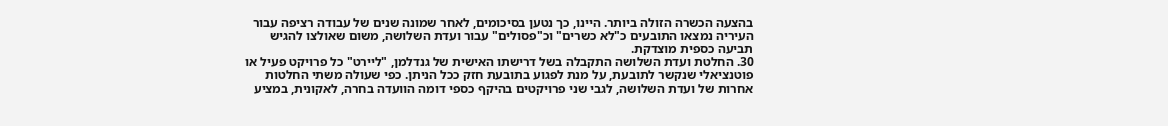בהצעה הכשרה הזולה ביותר. היינו, כך נטען בסיכומים, לאחר שמונה שנים של עבודה רציפה עבור העיריה נמצאו התובעים כ"לא כשרים" וכ"פסולים" עבור ועדת השלושה, משום שאולצו להגיש תביעה כספית מוצדקת.
30. החלטת ועדת השלושה התקבלה בשל דרישתו האישית של גנדלמן, "ליירט" כל פרויקט פעיל או פוטנציאלי שנקשר לתובעת, על מנת לפגוע בתובעת חזק ככל הניתן. כפי שעולה משתי החלטות אחרות של ועדת השלושה, לגבי שני פרויקטים בהיקף כספי דומה הוועדה בחרה, לאקונית, במציע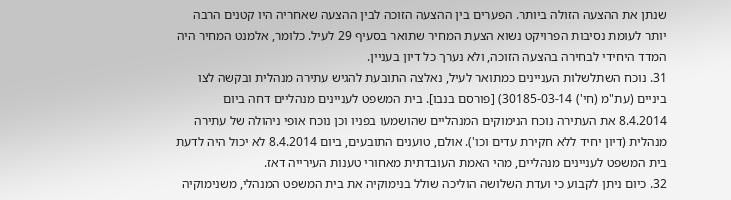שנתן את ההצעה הזולה ביותר. הפערים בין ההצעה הזוכה לבין ההצעה שאחריה היו קטנים הרבה יותר לעומת נסיבות הפרויקט נשוא הצעת המחיר שתואר בסעיף 29 לעיל. כלומר, אלמנט המחיר היה המדד היחידי לבחירה בהצעה הזוכה, ולא נערך כל דיון בעניין.
31. נוכח השתלשלות העניינים כמתואר לעיל, נאלצה התובעת להגיש עתירה מנהלית ובקשה לצו ביניים (עת"מ (חי') 30185-03-14) [פורסם בנבו]. בית המשפט לעניינים מנהליים דחה ביום 8.4.2014 את העתירה נוכח הנימוקים המנהליים שהושמעו בפניו וכן נוכח אופי ניהולה של עתירה מנהלית (דיון יחיד ללא חקירת עדים וכו'). אולם, טוענים התובעים, ביום 8.4.2014 לא יכול היה לדעת בית המשפט לעניינים מנהליים, מהי האמת העובדתית מאחורי טענות העירייה דאז.
32. כיום ניתן לקבוע כי ועדת השלושה הוליכה שולל בנימוקיה את בית המשפט המנהלי, משנימוקיה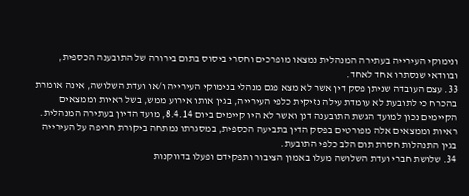ונימוקי העירייה בעתירה המנהלית נמצאו מופרכים וחסרי ביסוס בתום בירורה של התובענה הכספית, ובוודאי שנסתרו אחד לאחד.
33. עצם העובדה שניתן פסק דין אשר לא מצא פגם מנהלי בנימוקי העירייה ו/או ועדת השלושה, אינה אומרת בהכרח כי לתובעת לא עומדת עילה נזיקית כלפי העירייה, בגין אותו אירוע ממש, בשל ראיות וממצאים הקיימים נכון למועד הגשת התובענה דנן ואשר לא היו קיימים ביום 8.4.14, מועד הדיון בעתירה המנהלית. ראיות וממצאים אלה מפורטים בפסק הדין בתביעה הכספית, במסגרתו נמתחה ביקורת חריפה על העירייה בגין התנהלות חסרת תום הלב כלפי התובעת.
34. שלושת חברי ועדת השלושה מעלו באמון הציבור ותפקידם ופעלו בדווקנות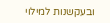ובעקשנות למילוי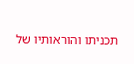תכניתו והוראותיו של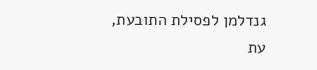גנדלמן לפסילת התובעת, עת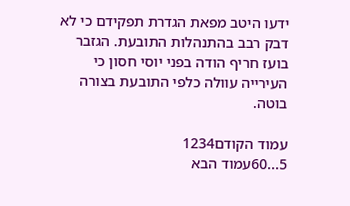ידעו היטב מפאת הגדרת תפקידם כי לא דבק רבב בהתנהלות התובעת. הגזבר בועז חריף הודה בפני יוסי חסון כי העירייה עוולה כלפי התובעת בצורה בוטה.

עמוד הקודם1234
5...60עמוד הבא